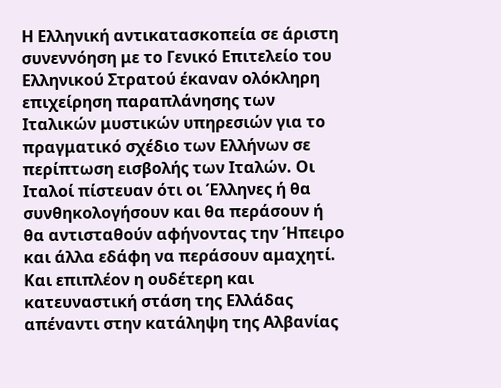Η Ελληνική αντικατασκοπεία σε άριστη συνεννόηση με το Γενικό Επιτελείο του Ελληνικού Στρατού έκαναν ολόκληρη επιχείρηση παραπλάνησης των Ιταλικών μυστικών υπηρεσιών για το πραγματικό σχέδιο των Ελλήνων σε περίπτωση εισβολής των Ιταλών. Οι Ιταλοί πίστευαν ότι οι Έλληνες ή θα συνθηκολογήσουν και θα περάσουν ή θα αντισταθούν αφήνοντας την Ήπειρο και άλλα εδάφη να περάσουν αμαχητί. Και επιπλέον η ουδέτερη και κατευναστική στάση της Ελλάδας απέναντι στην κατάληψη της Αλβανίας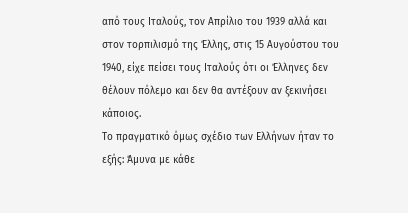από τους Ιταλούς, τον Απρίλιο του 1939 αλλά και στον τορπιλισμό της Έλλης, στις 15 Αυγούστου του 1940, είχε πείσει τους Ιταλούς ότι οι Έλληνες δεν θέλουν πόλεμο και δεν θα αντέξουν αν ξεκινήσει κάποιος.
Το πραγματικό όμως σχέδιο των Ελλήνων ήταν το εξής: Άμυνα με κάθε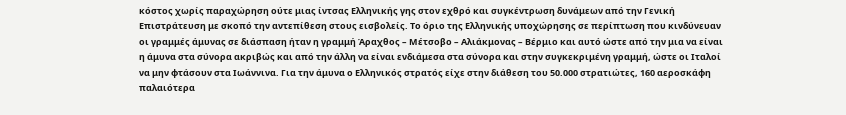κόστος χωρίς παραχώρηση ούτε μιας ίντσας Ελληνικής γης στον εχθρό και συγκέντρωση δυνάμεων από την Γενική Επιστράτευση με σκοπό την αντεπίθεση στους εισβολείς. Το όριο της Ελληνικής υποχώρησης σε περίπτωση που κινδύνευαν οι γραμμές άμυνας σε διάσπαση ήταν η γραμμή Άραχθος – Μέτσοβο – Αλιάκμονας – Βέρμιο και αυτό ώστε από την μια να είναι η άμυνα στα σύνορα ακριβώς και από την άλλη να είναι ενδιάμεσα στα σύνορα και στην συγκεκριμένη γραμμή, ώστε οι Ιταλοί να μην φτάσουν στα Ιωάννινα. Για την άμυνα ο Ελληνικός στρατός είχε στην διάθεση του 50.000 στρατιώτες, 160 αεροσκάφη παλαιότερα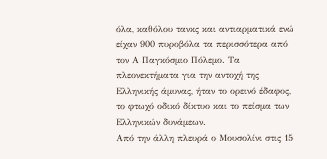όλα, καθόλου τανκς και αντιαρματικά ενώ είχαν 900 πυροβόλα τα περισσότερα από τον Α Παγκόσμιο Πόλεμο. Τα πλεονεκτήματα για την αντοχή της Ελληνικής άμυνας, ήταν το ορεινό έδαφος, το φτωχό οδικό δίκτυο και το πείσμα των Ελληνικών δυνάμεων.
Από την άλλη πλευρά ο Μουσολίνι στις 15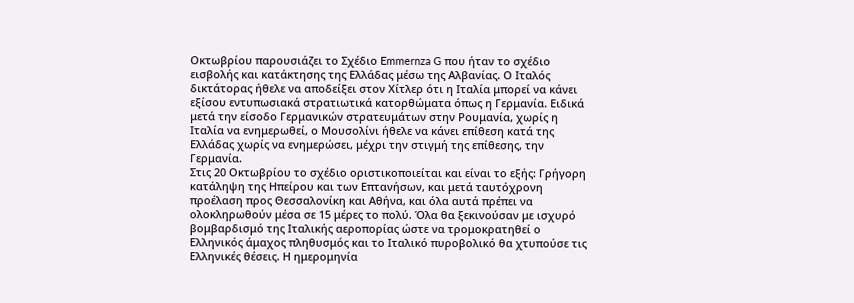Οκτωβρίου παρουσιάζει το Σχέδιο Emmernza G που ήταν το σχέδιο εισβολής και κατάκτησης της Ελλάδας μέσω της Αλβανίας. Ο Ιταλός δικτάτορας ήθελε να αποδείξει στον Χίτλερ ότι η Ιταλία μπορεί να κάνει εξίσου εντυπωσιακά στρατιωτικά κατορθώματα όπως η Γερμανία. Ειδικά μετά την είσοδο Γερμανικών στρατευμάτων στην Ρουμανία, χωρίς η Ιταλία να ενημερωθεί, ο Μουσολίνι ήθελε να κάνει επίθεση κατά της Ελλάδας χωρίς να ενημερώσει, μέχρι την στιγμή της επίθεσης, την Γερμανία.
Στις 20 Οκτωβρίου το σχέδιο οριστικοποιείται και είναι το εξής: Γρήγορη κατάληψη της Ηπείρου και των Επτανήσων, και μετά ταυτόχρονη προέλαση προς Θεσσαλονίκη και Αθήνα, και όλα αυτά πρέπει να ολοκληρωθούν μέσα σε 15 μέρες το πολύ. Όλα θα ξεκινούσαν με ισχυρό βομβαρδισμό της Ιταλικής αεροπορίας ώστε να τρομοκρατηθεί ο Ελληνικός άμαχος πληθυσμός και το Ιταλικό πυροβολικό θα χτυπούσε τις Ελληνικές θέσεις. Η ημερομηνία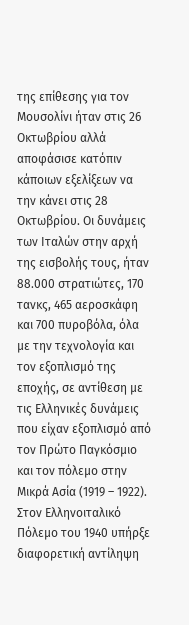της επίθεσης για τον Μουσολίνι ήταν στις 26 Οκτωβρίου αλλά αποφάσισε κατόπιν κάποιων εξελίξεων να την κάνει στις 28 Οκτωβρίου. Οι δυνάμεις των Ιταλών στην αρχή της εισβολής τους, ήταν 88.000 στρατιώτες, 170 τανκς, 465 αεροσκάφη και 700 πυροβόλα, όλα με την τεχνολογία και τον εξοπλισμό της εποχής, σε αντίθεση με τις Ελληνικές δυνάμεις που είχαν εξοπλισμό από τον Πρώτο Παγκόσμιο και τον πόλεμο στην Μικρά Ασία (1919 – 1922).
Στον Ελληνοιταλικό Πόλεμο του 1940 υπήρξε διαφορετική αντίληψη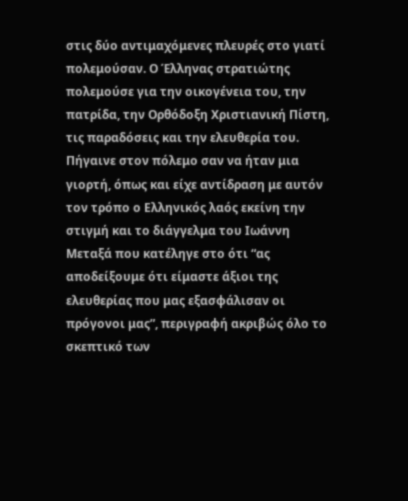στις δύο αντιμαχόμενες πλευρές στο γιατί πολεμούσαν. Ο Έλληνας στρατιώτης πολεμούσε για την οικογένεια του, την πατρίδα, την Ορθόδοξη Χριστιανική Πίστη, τις παραδόσεις και την ελευθερία του. Πήγαινε στον πόλεμο σαν να ήταν μια γιορτή, όπως και είχε αντίδραση με αυτόν τον τρόπο ο Ελληνικός λαός εκείνη την στιγμή και το διάγγελμα του Ιωάννη Μεταξά που κατέληγε στο ότι “ας αποδείξουμε ότι είμαστε άξιοι της ελευθερίας που μας εξασφάλισαν οι πρόγονοι μας”, περιγραφή ακριβώς όλο το σκεπτικό των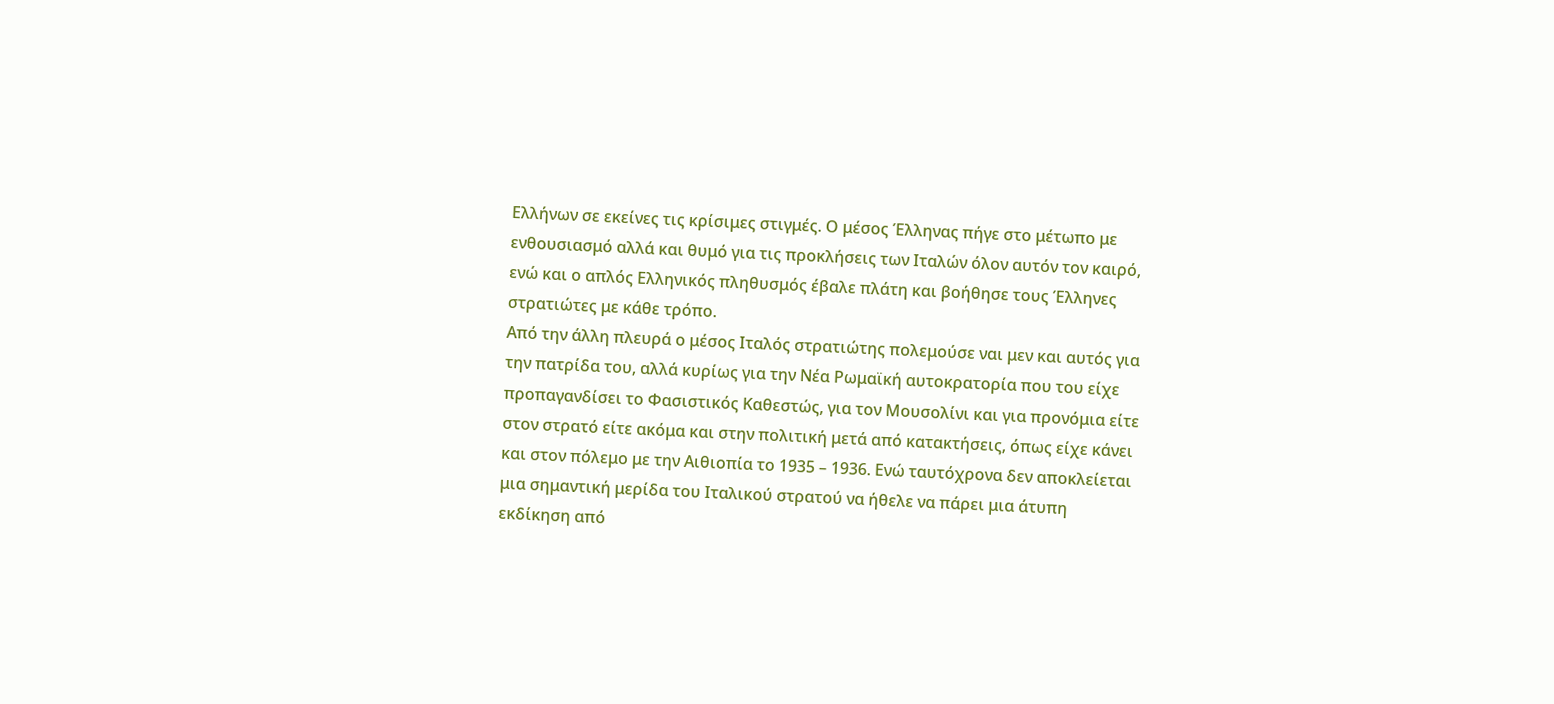Ελλήνων σε εκείνες τις κρίσιμες στιγμές. Ο μέσος Έλληνας πήγε στο μέτωπο με ενθουσιασμό αλλά και θυμό για τις προκλήσεις των Ιταλών όλον αυτόν τον καιρό, ενώ και ο απλός Ελληνικός πληθυσμός έβαλε πλάτη και βοήθησε τους Έλληνες στρατιώτες με κάθε τρόπο.
Από την άλλη πλευρά ο μέσος Ιταλός στρατιώτης πολεμούσε ναι μεν και αυτός για την πατρίδα του, αλλά κυρίως για την Νέα Ρωμαϊκή αυτοκρατορία που του είχε προπαγανδίσει το Φασιστικός Καθεστώς, για τον Μουσολίνι και για προνόμια είτε στον στρατό είτε ακόμα και στην πολιτική μετά από κατακτήσεις, όπως είχε κάνει και στον πόλεμο με την Αιθιοπία το 1935 – 1936. Ενώ ταυτόχρονα δεν αποκλείεται μια σημαντική μερίδα του Ιταλικού στρατού να ήθελε να πάρει μια άτυπη εκδίκηση από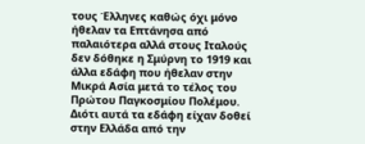τους Έλληνες καθώς όχι μόνο ήθελαν τα Επτάνησα από παλαιότερα αλλά στους Ιταλούς δεν δόθηκε η Σμύρνη το 1919 και άλλα εδάφη που ήθελαν στην Μικρά Ασία μετά το τέλος του Πρώτου Παγκοσμίου Πολέμου. Διότι αυτά τα εδάφη είχαν δοθεί στην Ελλάδα από την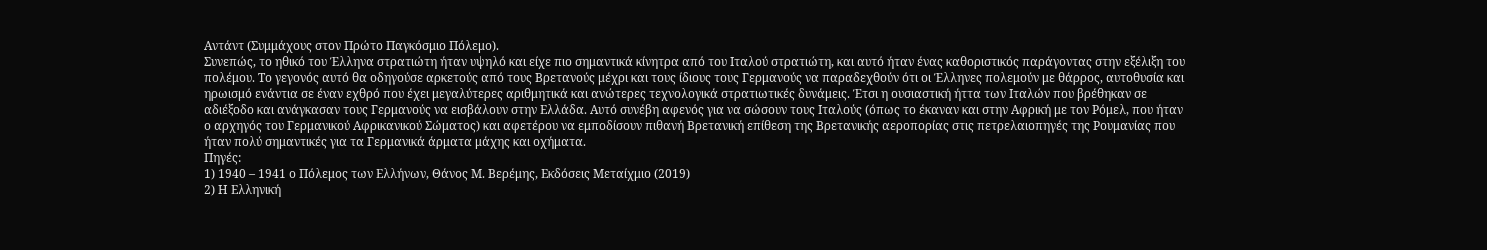Αντάντ (Συμμάχους στον Πρώτο Παγκόσμιο Πόλεμο).
Συνεπώς, το ηθικό του Έλληνα στρατιώτη ήταν υψηλό και είχε πιο σημαντικά κίνητρα από του Ιταλού στρατιώτη, και αυτό ήταν ένας καθοριστικός παράγοντας στην εξέλιξη του πολέμου. Το γεγονός αυτό θα οδηγούσε αρκετούς από τους Βρετανούς μέχρι και τους ίδιους τους Γερμανούς να παραδεχθούν ότι οι Έλληνες πολεμούν με θάρρος, αυτοθυσία και ηρωισμό ενάντια σε έναν εχθρό που έχει μεγαλύτερες αριθμητικά και ανώτερες τεχνολογικά στρατιωτικές δυνάμεις. Έτσι η ουσιαστική ήττα των Ιταλών που βρέθηκαν σε αδιέξοδο και ανάγκασαν τους Γερμανούς να εισβάλουν στην Ελλάδα. Αυτό συνέβη αφενός για να σώσουν τους Ιταλούς (όπως το έκαναν και στην Αφρική με τον Ρόμελ, που ήταν ο αρχηγός του Γερμανικού Αφρικανικού Σώματος) και αφετέρου να εμποδίσουν πιθανή Βρετανική επίθεση της Βρετανικής αεροπορίας στις πετρελαιοπηγές της Ρουμανίας που ήταν πολύ σημαντικές για τα Γερμανικά άρματα μάχης και οχήματα.
Πηγές:
1) 1940 – 1941 ο Πόλεμος των Ελλήνων, Θάνος Μ. Βερέμης, Εκδόσεις Μεταίχμιο (2019)
2) Η Ελληνική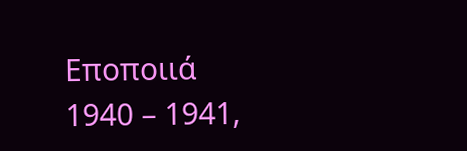Εποποιιά 1940 – 1941,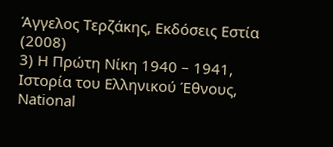Άγγελος Τερζάκης, Εκδόσεις Εστία (2008)
3) Η Πρώτη Νίκη 1940 – 1941, Ιστορία του Ελληνικού Έθνους, National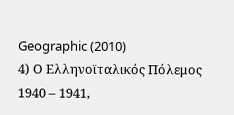Geographic (2010)
4) Ο Ελληνοϊταλικός Πόλεμος 1940 – 1941,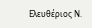Ελευθέριος Ν.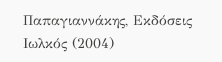Παπαγιαννάκης, Εκδόσεις Ιωλκός (2004)